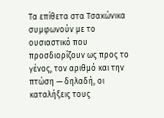Τα επίθετα στα Τσακώνικα συμφωνούν με το ουσιαστικό που προσδιορίζουν ως προς το γένος, τον αριθμό και την πτώση — δηλαδή, οι καταλήξεις τους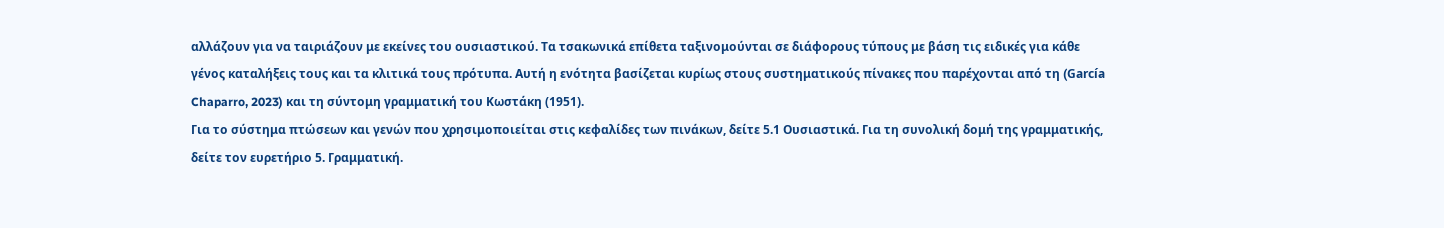αλλάζουν για να ταιριάζουν με εκείνες του ουσιαστικού. Τα τσακωνικά επίθετα ταξινομούνται σε διάφορους τύπους με βάση τις ειδικές για κάθε γένος καταλήξεις τους και τα κλιτικά τους πρότυπα. Αυτή η ενότητα βασίζεται κυρίως στους συστηματικούς πίνακες που παρέχονται από τη (García Chaparro, 2023) και τη σύντομη γραμματική του Κωστάκη (1951).
Για το σύστημα πτώσεων και γενών που χρησιμοποιείται στις κεφαλίδες των πινάκων, δείτε 5.1 Ουσιαστικά. Για τη συνολική δομή της γραμματικής, δείτε τον ευρετήριο 5. Γραμματική.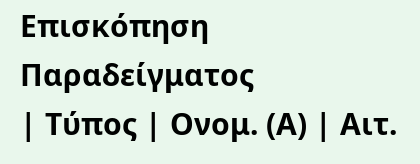Επισκόπηση Παραδείγματος
| Τύπος | Ονομ. (Α) | Αιτ.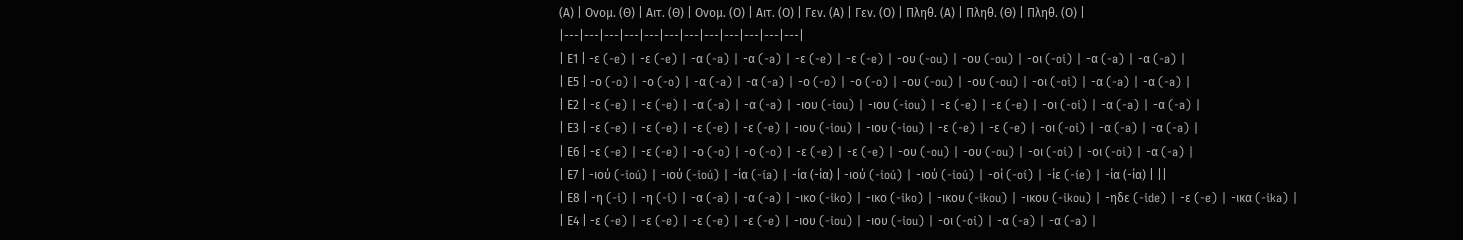(Α) | Ονομ. (Θ) | Αιτ. (Θ) | Ονομ. (Ο) | Αιτ. (Ο) | Γεν. (Α) | Γεν. (Ο) | Πληθ. (Α) | Πληθ. (Θ) | Πληθ. (Ο) |
|---|---|---|---|---|---|---|---|---|---|---|---|
| Ε1 | -ε (-e) | -ε (-e) | -α (-a) | -α (-a) | -ε (-e) | -ε (-e) | -ου (-ou) | -ου (-ou) | -οι (-oi) | -α (-a) | -α (-a) |
| Ε5 | -ο (-o) | -ο (-o) | -α (-a) | -α (-a) | -ο (-o) | -ο (-o) | -ου (-ou) | -ου (-ou) | -οι (-oi) | -α (-a) | -α (-a) |
| Ε2 | -ε (-e) | -ε (-e) | -α (-a) | -α (-a) | -ιου (-iou) | -ιου (-iou) | -ε (-e) | -ε (-e) | -οι (-oi) | -α (-a) | -α (-a) |
| Ε3 | -ε (-e) | -ε (-e) | -ε (-e) | -ε (-e) | -ιου (-iou) | -ιου (-iou) | -ε (-e) | -ε (-e) | -οι (-oi) | -α (-a) | -α (-a) |
| Ε6 | -ε (-e) | -ε (-e) | -ο (-o) | -ο (-o) | -ε (-e) | -ε (-e) | -ου (-ou) | -ου (-ou) | -οι (-oi) | -οι (-oi) | -α (-a) |
| Ε7 | -ιού (-ioú) | -ιού (-ioú) | -ία (-ía) | -ία (-ία) | -ιού (-ioú) | -ιού (-ioú) | -οί (-oí) | -ίε (-íe) | -ία (-ία) | ||
| Ε8 | -η (-i) | -η (-i) | -α (-a) | -α (-a) | -ικο (-iko) | -ικο (-iko) | -ικου (-ikou) | -ικου (-ikou) | -ηδε (-ide) | -ε (-e) | -ικα (-ika) |
| Ε4 | -ε (-e) | -ε (-e) | -ε (-e) | -ε (-e) | -ιου (-iou) | -ιου (-iou) | -οι (-oi) | -α (-a) | -α (-a) |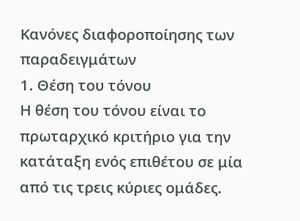Κανόνες διαφοροποίησης των παραδειγμάτων
1. Θέση του τόνου
Η θέση του τόνου είναι το πρωταρχικό κριτήριο για την κατάταξη ενός επιθέτου σε μία από τις τρεις κύριες ομάδες.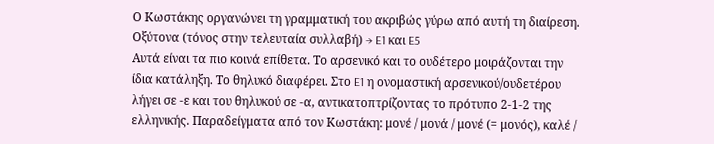Ο Κωστάκης οργανώνει τη γραμματική του ακριβώς γύρω από αυτή τη διαίρεση.
Οξύτονα (τόνος στην τελευταία συλλαβή) → E1 και E5
Αυτά είναι τα πιο κοινά επίθετα. Το αρσενικό και το ουδέτερο μοιράζονται την ίδια κατάληξη. Το θηλυκό διαφέρει. Στο E1 η ονομαστική αρσενικού/ουδετέρου λήγει σε -ε και του θηλυκού σε -α, αντικατοπτρίζοντας το πρότυπο 2-1-2 της ελληνικής. Παραδείγματα από τον Κωστάκη: μονέ / μονά / μονέ (= μονός), καλέ /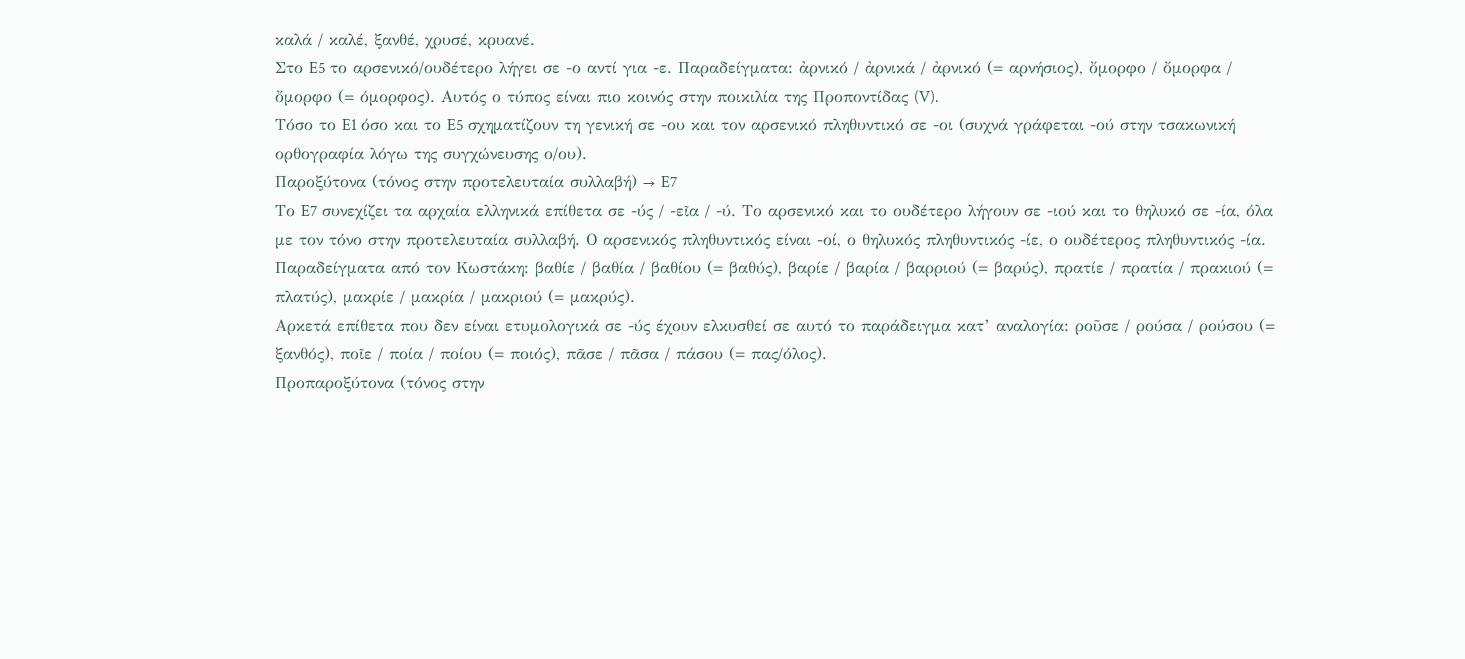καλά / καλέ, ξανθέ, χρυσέ, κρυανέ.
Στο E5 το αρσενικό/ουδέτερο λήγει σε -ο αντί για -ε. Παραδείγματα: ἀρνικό / ἀρνικά / ἀρνικό (= αρνήσιος), ὄμορφο / ὄμορφα / ὄμορφο (= όμορφος). Αυτός ο τύπος είναι πιο κοινός στην ποικιλία της Προποντίδας (V).
Τόσο το E1 όσο και το E5 σχηματίζουν τη γενική σε -ου και τον αρσενικό πληθυντικό σε -οι (συχνά γράφεται -ού στην τσακωνική ορθογραφία λόγω της συγχώνευσης ο/ου).
Παροξύτονα (τόνος στην προτελευταία συλλαβή) → E7
Το E7 συνεχίζει τα αρχαία ελληνικά επίθετα σε -ύς / -εῖα / -ύ. Το αρσενικό και το ουδέτερο λήγουν σε -ιού και το θηλυκό σε -ία, όλα με τον τόνο στην προτελευταία συλλαβή. Ο αρσενικός πληθυντικός είναι -οί, ο θηλυκός πληθυντικός -ίε, ο ουδέτερος πληθυντικός -ία.
Παραδείγματα από τον Κωστάκη: βαθίε / βαθία / βαθίου (= βαθύς), βαρίε / βαρία / βαρριού (= βαρύς), πρατίε / πρατία / πρακιού (= πλατύς), μακρίε / μακρία / μακριού (= μακρύς).
Αρκετά επίθετα που δεν είναι ετυμολογικά σε -ύς έχουν ελκυσθεί σε αυτό το παράδειγμα κατ’ αναλογία: ροῦσε / ρούσα / ρούσου (= ξανθός), ποῖε / ποία / ποίου (= ποιός), πᾶσε / πᾶσα / πάσου (= πας/όλος).
Προπαροξύτονα (τόνος στην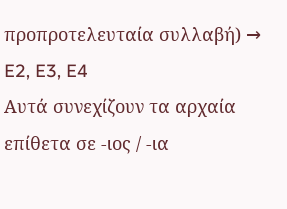προπροτελευταία συλλαβή) → E2, E3, E4
Αυτά συνεχίζουν τα αρχαία επίθετα σε -ιος / -ια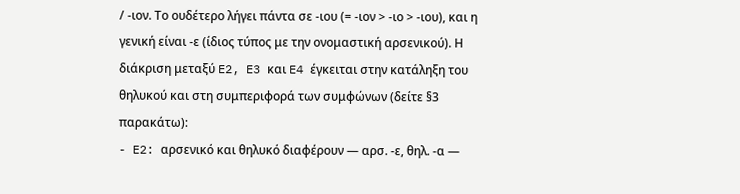/ -ιον. Το ουδέτερο λήγει πάντα σε -ιου (= -ιον > -ιο > -ιου), και η γενική είναι -ε (ίδιος τύπος με την ονομαστική αρσενικού). Η διάκριση μεταξύ E2, E3 και E4 έγκειται στην κατάληξη του θηλυκού και στη συμπεριφορά των συμφώνων (δείτε §3 παρακάτω):
- E2: αρσενικό και θηλυκό διαφέρουν — αρσ. -ε, θηλ. -α —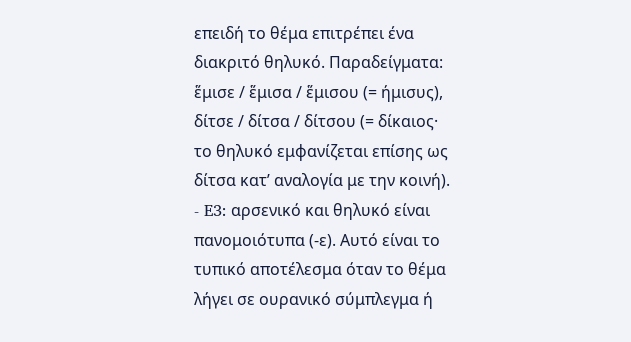επειδή το θέμα επιτρέπει ένα διακριτό θηλυκό. Παραδείγματα: ἕμισε / ἕμισα / ἕμισου (= ήμισυς), δίτσε / δίτσα / δίτσου (= δίκαιος· το θηλυκό εμφανίζεται επίσης ως δίτσα κατ’ αναλογία με την κοινή).
- E3: αρσενικό και θηλυκό είναι πανομοιότυπα (-ε). Αυτό είναι το τυπικό αποτέλεσμα όταν το θέμα λήγει σε ουρανικό σύμπλεγμα ή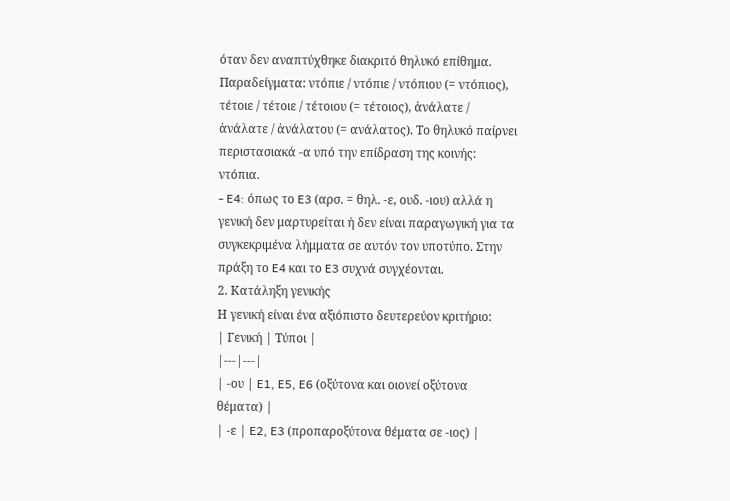όταν δεν αναπτύχθηκε διακριτό θηλυκό επίθημα. Παραδείγματα: ντόπιε / ντόπιε / ντόπιου (= ντόπιος), τέτοιε / τέτοιε / τέτοιου (= τέτοιος), ἀνάλατε / ἀνάλατε / ἀνάλατου (= ανάλατος). Το θηλυκό παίρνει περιστασιακά -α υπό την επίδραση της κοινής: ντόπια.
- E4: όπως το E3 (αρσ. = θηλ. -ε, ουδ. -ιου) αλλά η γενική δεν μαρτυρείται ή δεν είναι παραγωγική για τα συγκεκριμένα λήμματα σε αυτόν τον υποτύπο. Στην πράξη το E4 και το E3 συχνά συγχέονται.
2. Κατάληξη γενικής
Η γενική είναι ένα αξιόπιστο δευτερεύον κριτήριο:
| Γενική | Τύποι |
|---|---|
| -ου | E1, E5, E6 (οξύτονα και οιονεί οξύτονα θέματα) |
| -ε | E2, E3 (προπαροξύτονα θέματα σε -ιος) |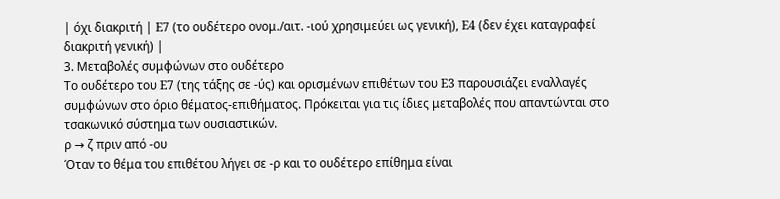| όχι διακριτή | E7 (το ουδέτερο ονομ./αιτ. -ιού χρησιμεύει ως γενική), E4 (δεν έχει καταγραφεί διακριτή γενική) |
3. Μεταβολές συμφώνων στο ουδέτερο
Το ουδέτερο του E7 (της τάξης σε -ύς) και ορισμένων επιθέτων του E3 παρουσιάζει εναλλαγές συμφώνων στο όριο θέματος-επιθήματος. Πρόκειται για τις ίδιες μεταβολές που απαντώνται στο τσακωνικό σύστημα των ουσιαστικών.
ρ → ζ πριν από -ου
Όταν το θέμα του επιθέτου λήγει σε -ρ και το ουδέτερο επίθημα είναι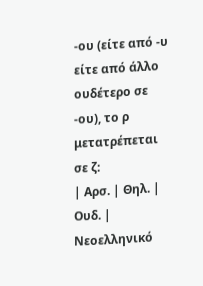-ου (είτε από -υ είτε από άλλο ουδέτερο σε -ου), το ρ μετατρέπεται σε ζ:
| Αρσ. | Θηλ. | Ουδ. | Νεοελληνικό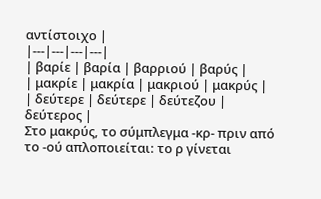αντίστοιχο |
|---|---|---|---|
| βαρίε | βαρία | βαρριού | βαρύς |
| μακρίε | μακρία | μακριού | μακρύς |
| δεύτερε | δεύτερε | δεύτεζου | δεύτερος |
Στο μακρύς, το σύμπλεγμα -κρ- πριν από το -ού απλοποιείται: το ρ γίνεται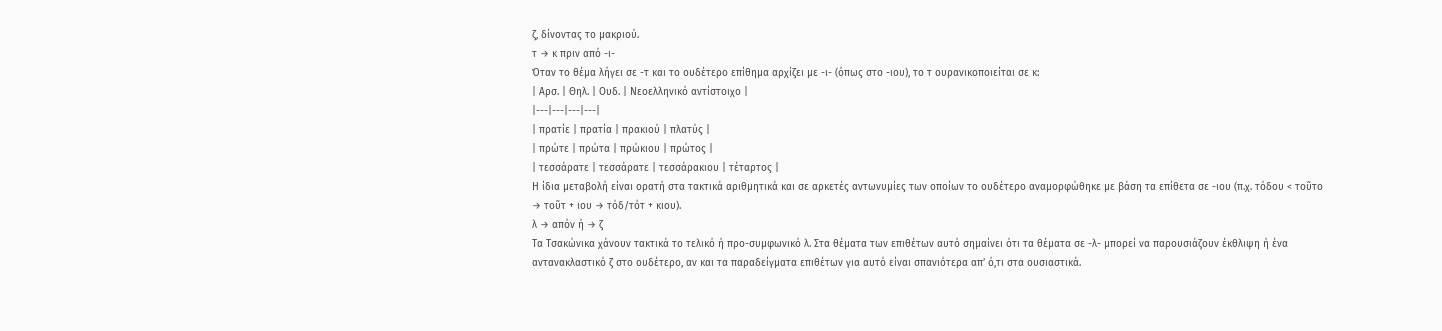ζ, δίνοντας το μακριού.
τ → κ πριν από -ι-
Όταν το θέμα λήγει σε -τ και το ουδέτερο επίθημα αρχίζει με -ι- (όπως στο -ιου), το τ ουρανικοποιείται σε κ:
| Αρσ. | Θηλ. | Ουδ. | Νεοελληνικό αντίστοιχο |
|---|---|---|---|
| πρατίε | πρατία | πρακιού | πλατύς |
| πρώτε | πρώτα | πρώκιου | πρώτος |
| τεσσάρατε | τεσσάρατε | τεσσάρακιου | τέταρτος |
Η ίδια μεταβολή είναι ορατή στα τακτικά αριθμητικά και σε αρκετές αντωνυμίες των οποίων το ουδέτερο αναμορφώθηκε με βάση τα επίθετα σε -ιου (π.χ. τόδου < τοῦτο → τοῦτ + ιου → τόδ/τότ + κιου).
λ → απόν ή → ζ
Τα Τσακώνικα χάνουν τακτικά το τελικό ή προ-συμφωνικό λ. Στα θέματα των επιθέτων αυτό σημαίνει ότι τα θέματα σε -λ- μπορεί να παρουσιάζουν έκθλιψη ή ένα αντανακλαστικό ζ στο ουδέτερο, αν και τα παραδείγματα επιθέτων για αυτό είναι σπανιότερα απ’ ό,τι στα ουσιαστικά.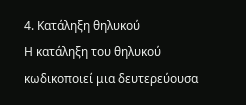4. Κατάληξη θηλυκού
Η κατάληξη του θηλυκού κωδικοποιεί μια δευτερεύουσα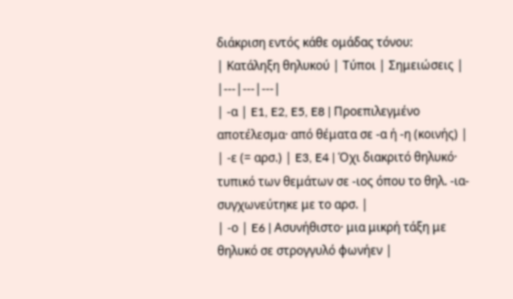διάκριση εντός κάθε ομάδας τόνου:
| Κατάληξη θηλυκού | Τύποι | Σημειώσεις |
|---|---|---|
| -α | E1, E2, E5, E8 | Προεπιλεγμένο αποτέλεσμα· από θέματα σε -α ή -η (κοινής) |
| -ε (= αρσ.) | E3, E4 | Όχι διακριτό θηλυκό· τυπικό των θεμάτων σε -ιος όπου το θηλ. -ια- συγχωνεύτηκε με το αρσ. |
| -ο | E6 | Ασυνήθιστο· μια μικρή τάξη με θηλυκό σε στρογγυλό φωνήεν |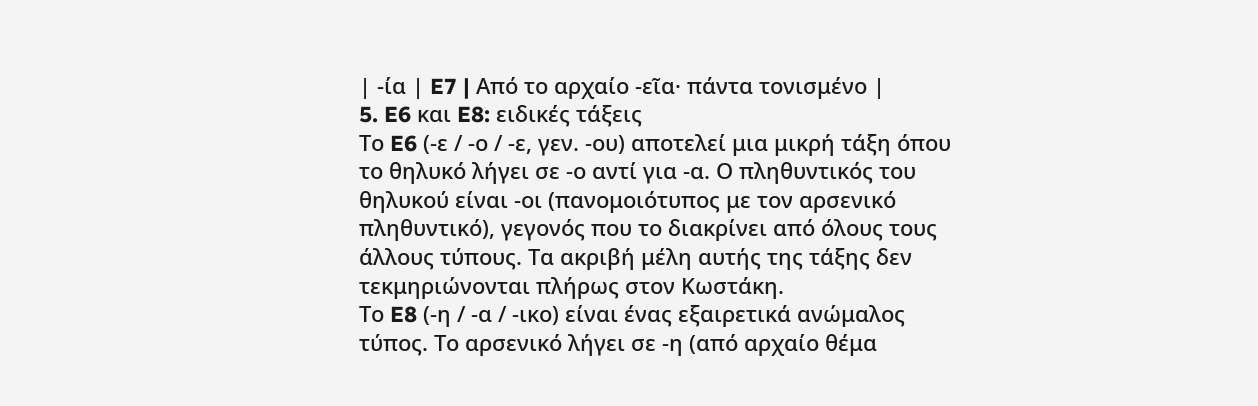| -ία | E7 | Από το αρχαίο -εῖα· πάντα τονισμένο |
5. E6 και E8: ειδικές τάξεις
Το E6 (-ε / -ο / -ε, γεν. -ου) αποτελεί μια μικρή τάξη όπου το θηλυκό λήγει σε -ο αντί για -α. Ο πληθυντικός του θηλυκού είναι -οι (πανομοιότυπος με τον αρσενικό πληθυντικό), γεγονός που το διακρίνει από όλους τους άλλους τύπους. Τα ακριβή μέλη αυτής της τάξης δεν τεκμηριώνονται πλήρως στον Κωστάκη.
Το E8 (-η / -α / -ικο) είναι ένας εξαιρετικά ανώμαλος τύπος. Το αρσενικό λήγει σε -η (από αρχαίο θέμα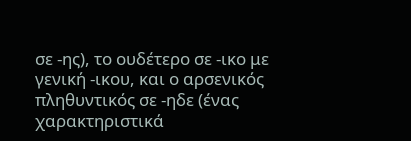σε -ης), το ουδέτερο σε -ικο με γενική -ικου, και ο αρσενικός πληθυντικός σε -ηδε (ένας χαρακτηριστικά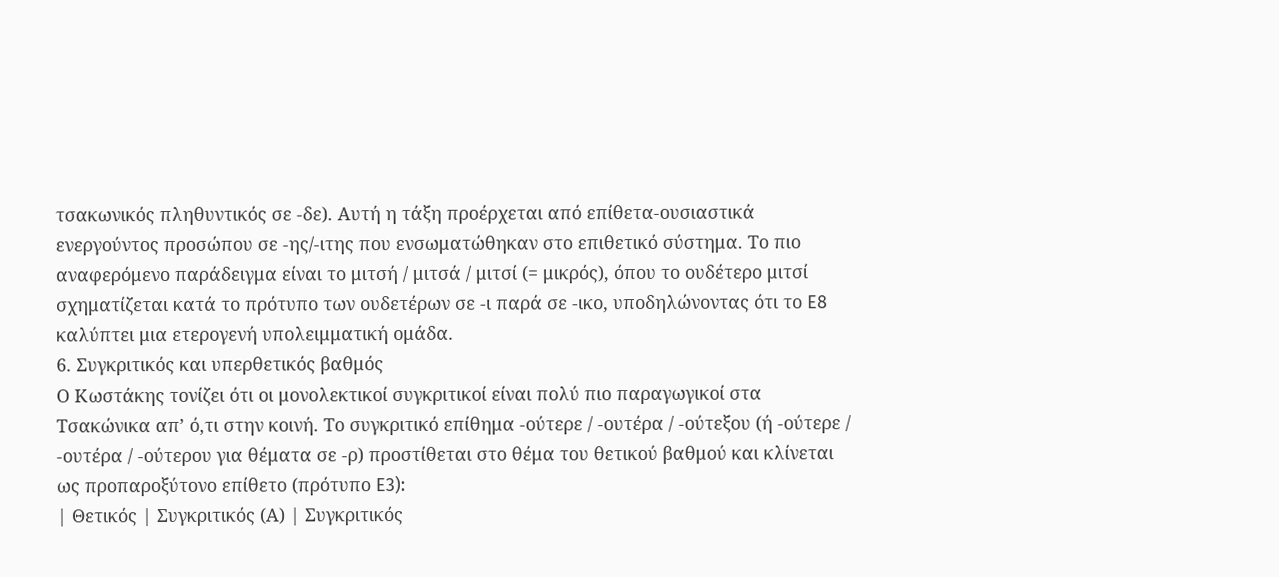τσακωνικός πληθυντικός σε -δε). Αυτή η τάξη προέρχεται από επίθετα-ουσιαστικά ενεργούντος προσώπου σε -ης/-ιτης που ενσωματώθηκαν στο επιθετικό σύστημα. Το πιο αναφερόμενο παράδειγμα είναι το μιτσή / μιτσά / μιτσί (= μικρός), όπου το ουδέτερο μιτσί σχηματίζεται κατά το πρότυπο των ουδετέρων σε -ι παρά σε -ικο, υποδηλώνοντας ότι το E8 καλύπτει μια ετερογενή υπολειμματική ομάδα.
6. Συγκριτικός και υπερθετικός βαθμός
Ο Κωστάκης τονίζει ότι οι μονολεκτικοί συγκριτικοί είναι πολύ πιο παραγωγικοί στα Τσακώνικα απ’ ό,τι στην κοινή. Το συγκριτικό επίθημα -ούτερε / -ουτέρα / -ούτεξου (ή -ούτερε / -ουτέρα / -ούτερου για θέματα σε -ρ) προστίθεται στο θέμα του θετικού βαθμού και κλίνεται ως προπαροξύτονο επίθετο (πρότυπο E3):
| Θετικός | Συγκριτικός (Α) | Συγκριτικός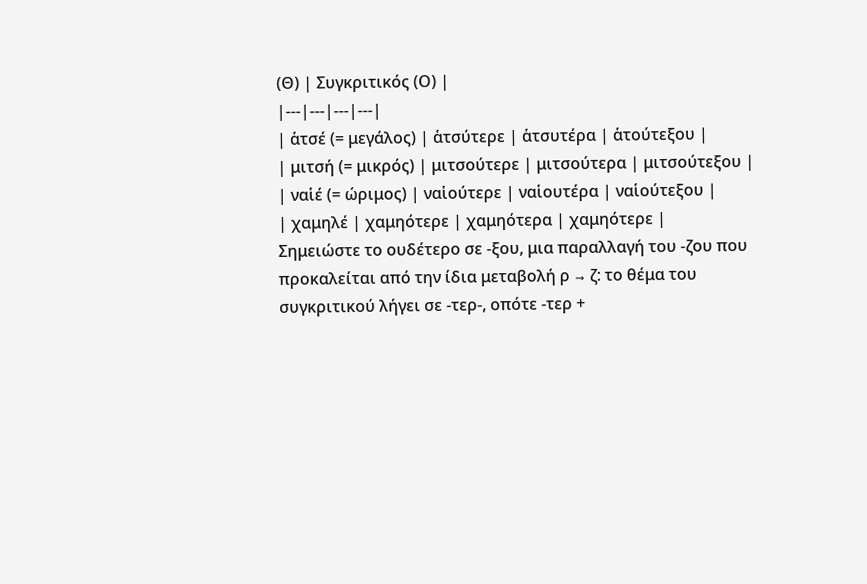(Θ) | Συγκριτικός (Ο) |
|---|---|---|---|
| ἁτσέ (= μεγάλος) | ἁτσύτερε | ἁτσυτέρα | ἁτούτεξου |
| μιτσή (= μικρός) | μιτσούτερε | μιτσούτερα | μιτσούτεξου |
| ναἱέ (= ώριμος) | ναἱούτερε | ναἱουτέρα | ναἱούτεξου |
| χαμηλέ | χαμηότερε | χαμηότερα | χαμηότερε |
Σημειώστε το ουδέτερο σε -ξου, μια παραλλαγή του -ζου που προκαλείται από την ίδια μεταβολή ρ → ζ: το θέμα του συγκριτικού λήγει σε -τερ-, οπότε -τερ +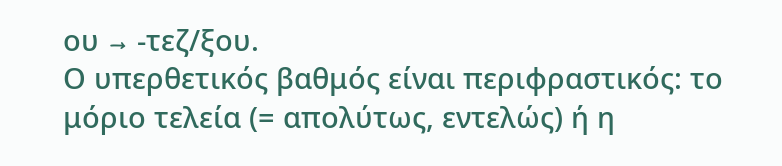ου → -τεζ/ξου.
Ο υπερθετικός βαθμός είναι περιφραστικός: το μόριο τελεία (= απολύτως, εντελώς) ή η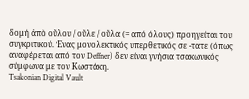δομή ἀπὸ οὕλου / οὕλε / οὕλα (= από όλους) προηγείται του συγκριτικού. Ένας μονολεκτικός υπερθετικός σε -τατε (όπως αναφέρεται από τον Deffner) δεν είναι γνήσια τσακωνικός σύμφωνα με τον Κωστάκη.
Tsakonian Digital Vault